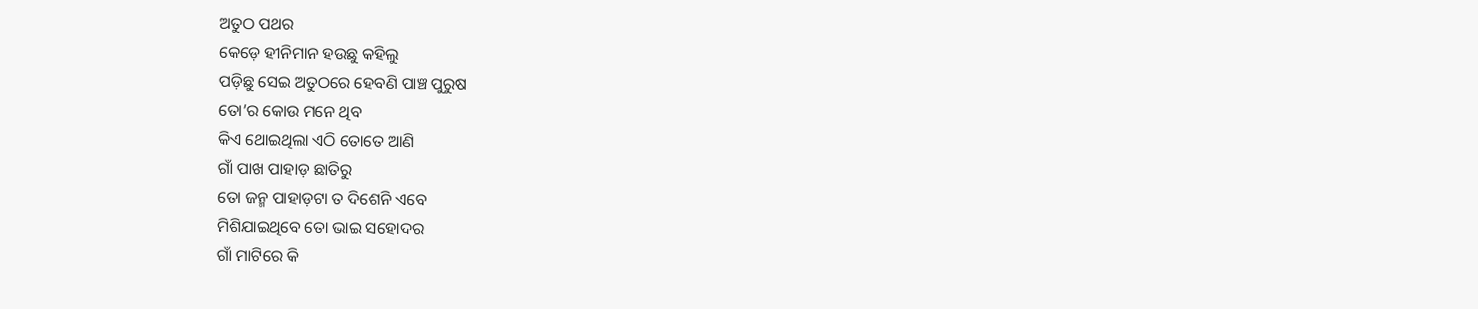ଅତୁଠ ପଥର
କେଡ଼େ ହୀନିମାନ ହଉଛୁ କହିଲୁ
ପଡ଼ିଛୁ ସେଇ ଅତୁଠରେ ହେବଣି ପାଞ୍ଚ ପୁରୁଷ
ତୋ’ର କୋଉ ମନେ ଥିବ
କିଏ ଥୋଇଥିଲା ଏଠି ତୋତେ ଆଣି
ଗାଁ ପାଖ ପାହାଡ଼ ଛାତିରୁ
ତୋ ଜନ୍ମ ପାହାଡ଼ଟା ତ ଦିଶେନି ଏବେ
ମିଶିଯାଇଥିବେ ତୋ ଭାଇ ସହୋଦର
ଗାଁ ମାଟିରେ କି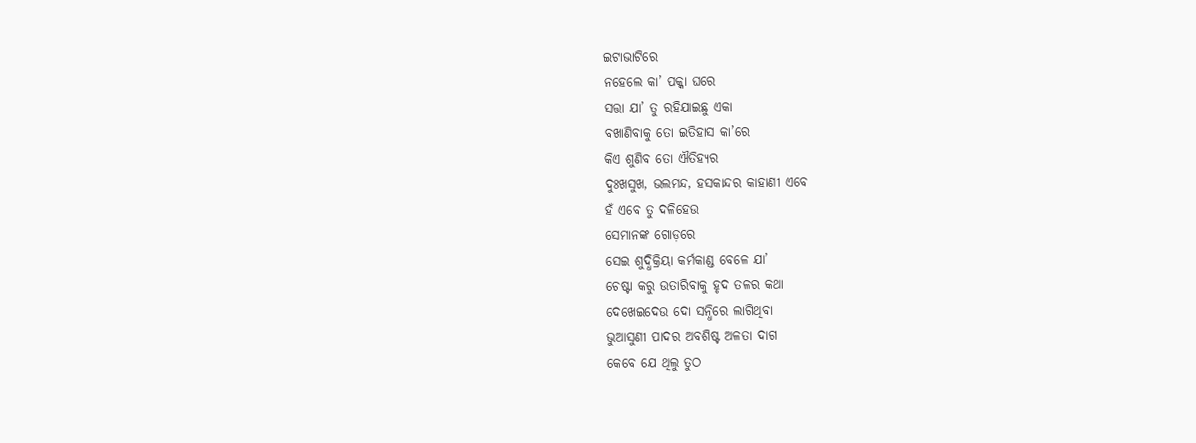ଇଟାଭାଟିରେ
ନହେଲେ କା’ ପକ୍କା ଘରେ
ସତ୍ତା ଯା’ ତୁ ରହିଯାଇଛୁ ଏକା
ବଖାଣିବାକୁ ତୋ ଇତିହାସ କା’ରେ
କିଏ ଶୁଣିବ ତୋ ଐତିହ୍ୟର
ଦୁଃଖସୁଖ, ଭଲମନ୍ଦ, ହସକାନ୍ଦର କାହାଣୀ ଏବେ
ହଁ ଏବେ ତୁ ଦଳିହେଉ
ସେମାନଙ୍କ ଗୋଡ଼ରେ
ସେଇ ଶୁଦ୍ଧିକ୍ରିୟା କର୍ମକାଣ୍ଡ ବେଳେ ଯା’
ଚେଷ୍ଟା କରୁ ଉତାରିବାକୁ ହୃଦ ତଳର କଥା
ଦେଖେଇଦେଉ ଦୋ ସନ୍ଧିରେ ଲାଗିଥିବା
ଭୁଆସୁଣୀ ପାଦର ଅବଶିଷ୍ଟ ଅଳତା ଦାଗ
କେବେ ଯେ ଥିଲୁ ତୁଠ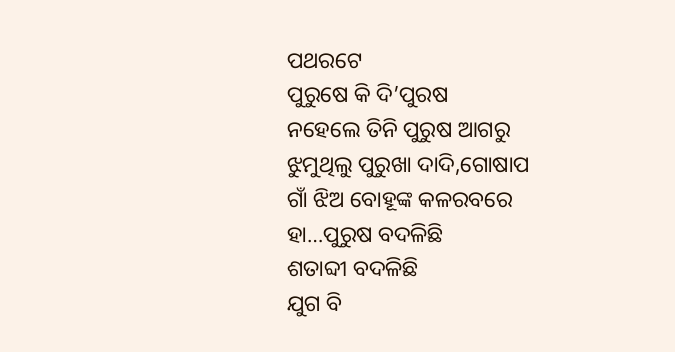ପଥରଟେ
ପୁରୁଷେ କି ଦି’ପୁରଷ
ନହେଲେ ତିନି ପୁରୁଷ ଆଗରୁ
ଝୁମୁଥିଲୁ ପୁରୁଖା ଦାଦି,ଗୋଷାପ
ଗାଁ ଝିଅ ବୋହୂଙ୍କ କଳରବରେ
ହା…ପୁରୁଷ ବଦଳିଛି
ଶତାବ୍ଦୀ ବଦଳିଛି
ଯୁଗ ବି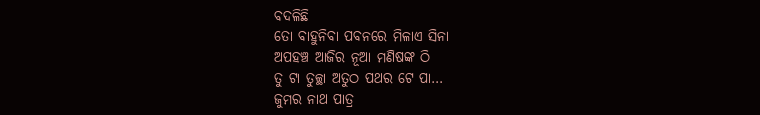ବଦଳିଛି
ତୋ ବାହୁନିବା ପବନରେ ମିଳାଏ ସିନା
ଅପହଞ୍ଚ ଆଜିର ନୂଆ ମଣିଷଙ୍କ ଠି
ତୁ ଟା ତୁଚ୍ଛା ଅତୁଠ ପଥର ଟେ ପା…
ଜୁମର ନାଥ ପାତ୍ର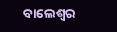ବାଲେଶ୍ଵର